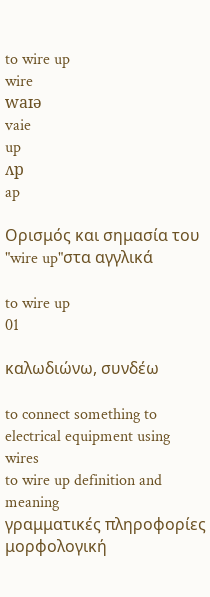to wire up
wire
waɪə
vaie
up
ʌp
ap

Ορισμός και σημασία του "wire up"στα αγγλικά

to wire up
01

καλωδιώνω, συνδέω

to connect something to electrical equipment using wires
to wire up definition and meaning
γραμματικές πληροφορίες
μορφολογική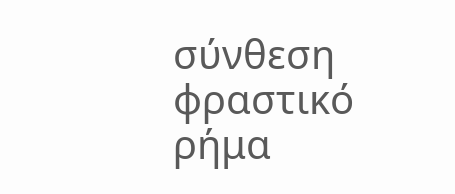σύνθεση
φραστικό
ρήμα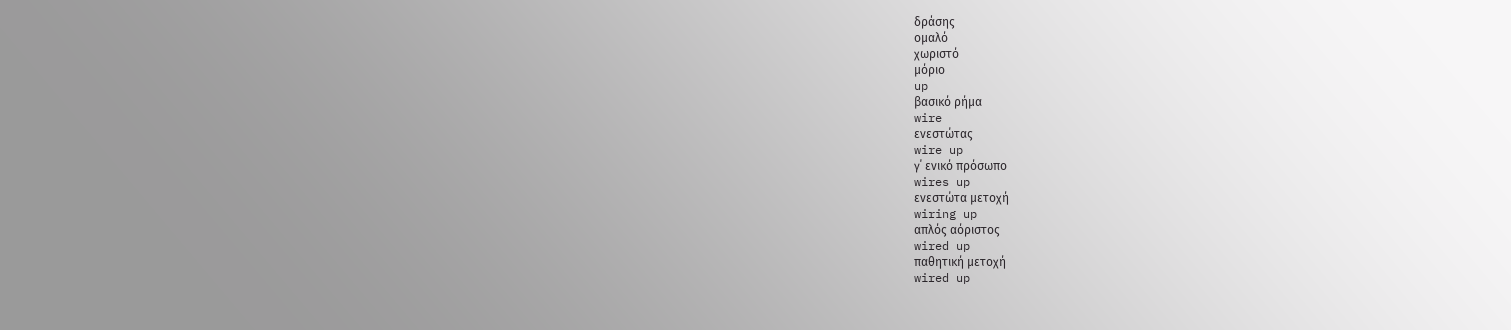δράσης
ομαλό
χωριστό
μόριο
up
βασικό ρήμα
wire
ενεστώτας
wire up
γ΄ ενικό πρόσωπο
wires up
ενεστώτα μετοχή
wiring up
απλός αόριστος
wired up
παθητική μετοχή
wired up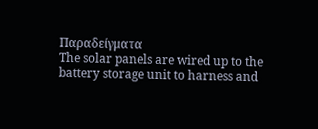Παραδείγματα
The solar panels are wired up to the battery storage unit to harness and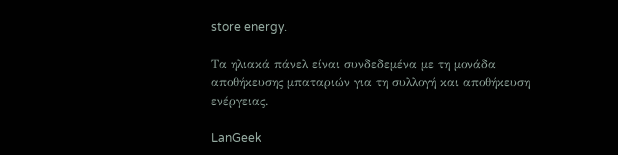store energy.

Τα ηλιακά πάνελ είναι συνδεδεμένα με τη μονάδα αποθήκευσης μπαταριών για τη συλλογή και αποθήκευση ενέργειας.

LanGeek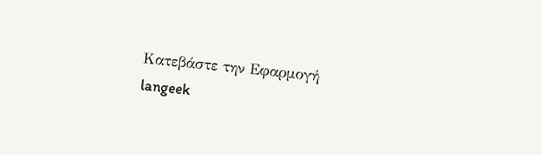Κατεβάστε την Εφαρμογή
langeek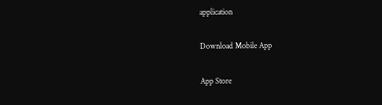application

Download Mobile App

App Store